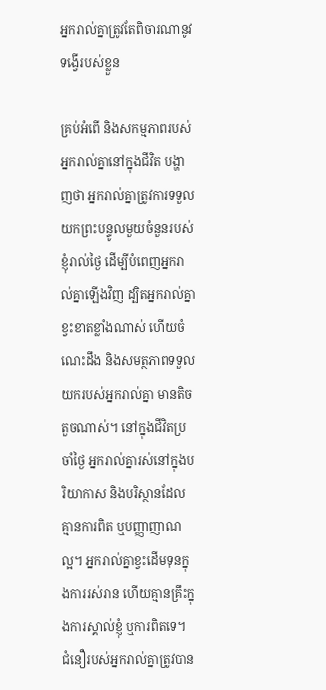អ្នករាល់គ្នាត្រូវតែពិចារណានូវទង្វើរបស់ខ្លួន

គ្រប់អំពើ និងសកម្មភាពរបស់អ្នករាល់គ្នានៅក្នុងជីវិត បង្ហាញថា អ្នករាល់គ្នាត្រូវការទទួលយកព្រះបន្ទូលមួយចំនួនរបស់ខ្ញុំរាល់ថ្ងៃ ដើម្បីបំពេញអ្នករាល់គ្នាឡើងវិញ ដ្បិតអ្នករាល់គ្នាខ្វះខាតខ្លាំងណាស់ ហើយចំណេះដឹង និងសមត្ថភាពទទួលយករបស់អ្នករាល់គ្នា មានតិចតួចណាស់។ នៅក្នុងជីវិតប្រចាំថ្ងៃ អ្នករាល់គ្នារស់នៅក្នុងបរិយាកាស និងបរិស្ថានដែលគ្មានការពិត ឬបញ្ញាញាណល្អ។ អ្នករាល់គ្នាខ្វះដើមទុនក្នុងការរស់រាន ហើយគ្មានគ្រឹះក្នុងការស្គាល់ខ្ញុំ ឬការពិតទេ។ ជំនឿរបស់អ្នករាល់គ្នាត្រូវបាន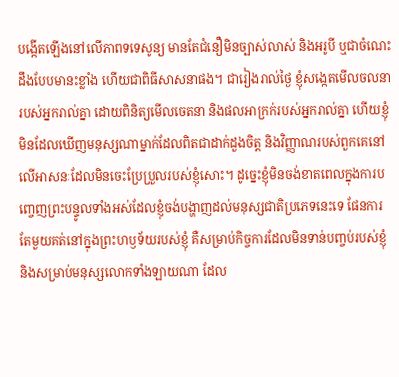បង្កើតឡើងនៅលើភាពទទេសូន្យ មានតែជំនឿមិនច្បាស់លាស់ និងអរូបី ឬជាចំណេះដឹងបែបមានះខ្លាំង ហើយជាពិធីសាសនាផង។ ជារៀងរាល់ថ្ងៃ ខ្ញុំសង្កេតមើលចលនារបស់អ្នករាល់គ្នា ដោយពិនិត្យមើលចេតនា និងផលអាក្រក់របស់អ្នករាល់គ្នា ហើយខ្ញុំមិនដែលឃើញមនុស្សណាម្នាក់ដែលពិតជាដាក់ដួងចិត្ត និងវិញ្ញាណរបស់ពួកគេនៅលើអាសនៈដែលមិនចេះប្រែប្រួលរបស់ខ្ញុំសោះ។ ដូច្នេះខ្ញុំមិនចង់ខាតពេលក្នុងការបញ្ចេញព្រះបន្ទូលទាំងអស់ដែលខ្ញុំចង់បង្ហាញដល់មនុស្សជាតិប្រភេទនេះទេ ផែនការតែមួយគត់នៅក្នុងព្រះហឫទ័យរបស់ខ្ញុំ គឺសម្រាប់កិច្ចការដែលមិនទាន់បញ្ចប់របស់ខ្ញុំ និងសម្រាប់មនុស្សលោកទាំងឡាយណា ដែល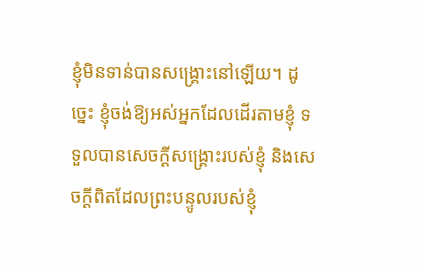ខ្ញុំមិនទាន់បានសង្គ្រោះនៅឡើយ។ ដូច្នេះ ខ្ញុំចង់ឱ្យអស់អ្នកដែលដើរតាមខ្ញុំ ទទួលបានសេចក្ដីសង្គ្រោះរបស់ខ្ញុំ និងសេចក្ដីពិតដែលព្រះបន្ទូលរបស់ខ្ញុំ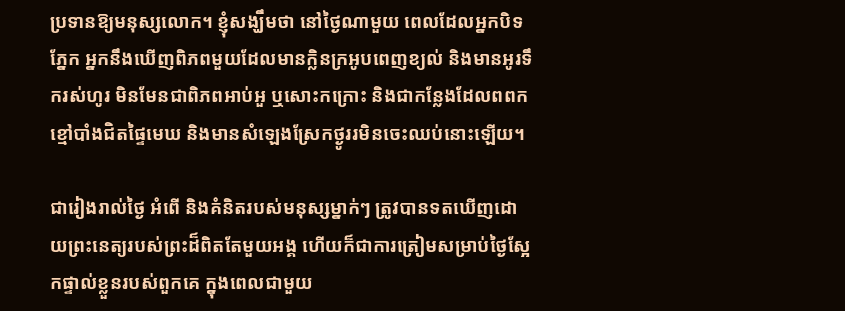ប្រទានឱ្យមនុស្សលោក។ ខ្ញុំសង្ឃឹមថា នៅថ្ងៃណាមួយ ពេលដែលអ្នកបិទភ្នែក អ្នកនឹងឃើញពិភពមួយដែលមានក្លិនក្រអូបពេញខ្យល់ និងមានអូរទឹករស់ហូរ មិនមែនជាពិភពអាប់អួ ឬសោះកក្រោះ និងជាកន្លែងដែលពពកខ្មៅបាំងជិតផ្ទៃមេឃ និងមានសំឡេងស្រែកថ្ងូររមិនចេះឈប់នោះឡើយ។

ជារៀងរាល់ថ្ងៃ អំពើ និងគំនិតរបស់មនុស្សម្នាក់ៗ ត្រូវបានទតឃើញដោយព្រះនេត្យរបស់ព្រះដ៏ពិតតែមួយអង្គ ហើយក៏ជាការត្រៀមសម្រាប់ថ្ងៃស្អែកផ្ទាល់ខ្លួនរបស់ពួកគេ ក្នុងពេលជាមួយ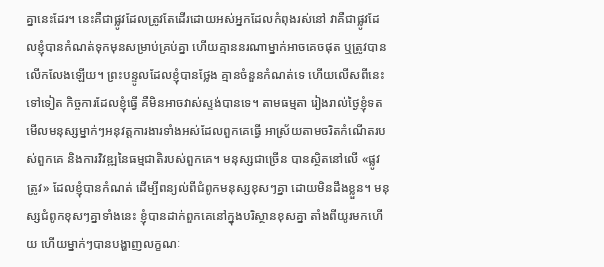គ្នានេះដែរ។ នេះគឺជាផ្លូវដែលត្រូវតែដើរដោយអស់អ្នកដែលកំពុងរស់នៅ វាគឺជាផ្លូវដែលខ្ញុំបានកំណត់ទុកមុនសម្រាប់គ្រប់គ្នា ហើយគ្មាននរណាម្នាក់អាចគេចផុត ឬត្រូវបានលើកលែងឡើយ។ ព្រះបន្ទូលដែលខ្ញុំបានថ្លែង គ្មានចំនួនកំណត់ទេ ហើយលើសពីនេះទៅទៀត កិច្ចការដែលខ្ញុំធ្វើ គឺមិនអាចវាស់ស្ទង់បានទេ។ តាមធម្មតា រៀងរាល់ថ្ងៃខ្ញុំទតមើលមនុស្សម្នាក់ៗអនុវត្តការងារទាំងអស់ដែលពួកគេធ្វើ អាស្រ័យតាមចរិតកំណើតរបស់ពួកគេ និងការវិវឌ្ឍនៃធម្មជាតិរបស់ពួកគេ។ មនុស្សជាច្រើន បានស្ថិតនៅលើ «ផ្លូវត្រូវ» ដែលខ្ញុំបានកំណត់ ដើម្បីពន្យល់ពីជំពូកមនុស្សខុសៗគ្នា ដោយមិនដឹងខ្លួន។ មនុស្សជំពូកខុសៗគ្នាទាំងនេះ ខ្ញុំបានដាក់ពួកគេនៅក្នុងបរិស្ថានខុសគ្នា តាំងពីយូរមកហើយ ហើយម្នាក់ៗបានបង្ហាញលក្ខណៈ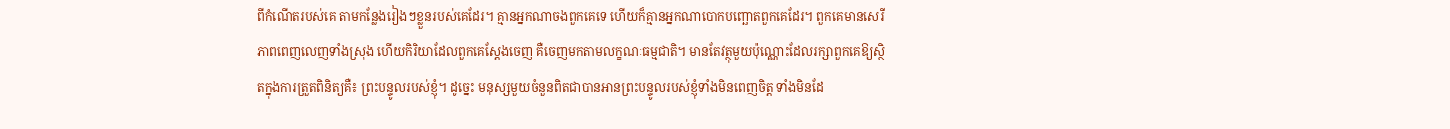ពីកំណើតរបស់គេ តាមកន្លែងរៀងៗខ្លួនរបស់គេដែរ។ គ្មានអ្នកណាចងពួកគេទេ ហើយក៏គ្មានអ្នកណាបោកបញ្ឆោតពួកគេដែរ។ ពួកគេមានសេរីភាពពេញលេញទាំងស្រុង ហើយកិរិយាដែលពួកគេស្ដែងចេញ គឺចេញមកតាមលក្ខណៈធម្មជាតិ។ មានតែវត្ថុមួយប៉ុណ្ណោះដែលរក្សាពួកគេឱ្យស្ថិតក្នុងការត្រួតពិនិត្យគឺ៖ ព្រះបន្ទូលរបស់ខ្ញុំ។ ដូច្នេះ មនុស្សមួយចំនួនពិតជាបានអានព្រះបន្ទូលរបស់ខ្ញុំទាំងមិនពេញចិត្ត ទាំងមិនដែ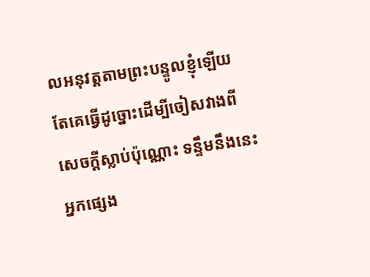លអនុវត្តតាមព្រះបន្ទូលខ្ញុំឡើយ តែគេធ្វើដូច្នោះដើម្បីចៀសវាងពីសេចក្ដីស្លាប់ប៉ុណ្ណោះ ទន្ទឹមនឹងនេះ អ្នកផ្សេង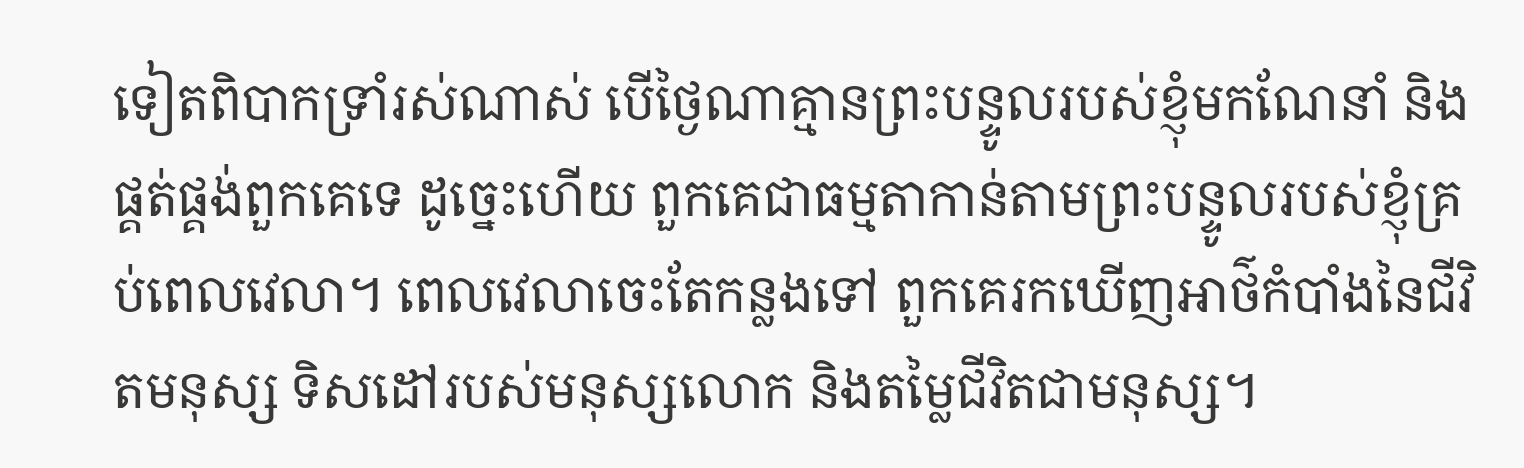ទៀតពិបាកទ្រាំរស់ណាស់ បើថ្ងៃណាគ្មានព្រះបន្ទូលរបស់ខ្ញុំមកណែនាំ និងផ្គត់ផ្គង់ពួកគេទេ ដូច្នេះហើយ ពួកគេជាធម្មតាកាន់តាមព្រះបន្ទូលរបស់ខ្ញុំគ្រប់ពេលវេលា។ ពេលវេលាចេះតែកន្លងទៅ ពួកគេរកឃើញអាថ៌កំបាំងនៃជីវិតមនុស្ស ទិសដៅរបស់មនុស្សលោក និងតម្លៃជីវិតជាមនុស្ស។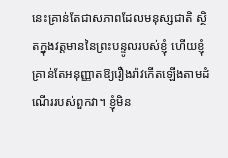នេះគ្រាន់តែជាសភាពដែលមនុស្សជាតិ ស្ថិតក្នុងវត្តមាននៃព្រះបន្ទូលរបស់ខ្ញុំ ហើយខ្ញុំគ្រាន់តែអនុញ្ញាតឱ្យរឿងរ៉ាវកើតឡើងតាមដំណើររបស់ពួកវា។ ខ្ញុំមិន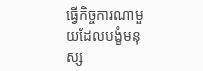ធ្វើកិច្ចការណាមួយដែលបង្ខំមនុស្ស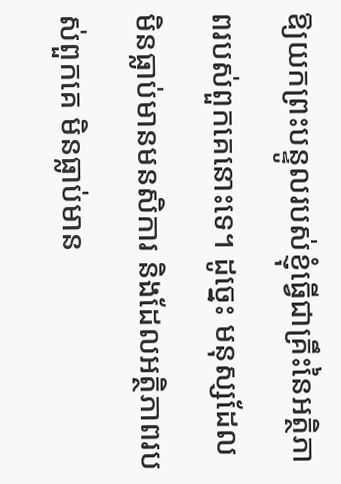ឱ្យយកព្រះបន្ទូលរបស់ខ្ញុំធ្វើជាគ្រឹះនៃអត្ថិភាពរបស់ពួកគេនោះទេ។ ដូច្នេះ មនុស្សដែលមិនធ្លាប់មានមនសិការ និងដែលអត្ថិភាពរបស់ពួកគេ មិនធ្លាប់មាន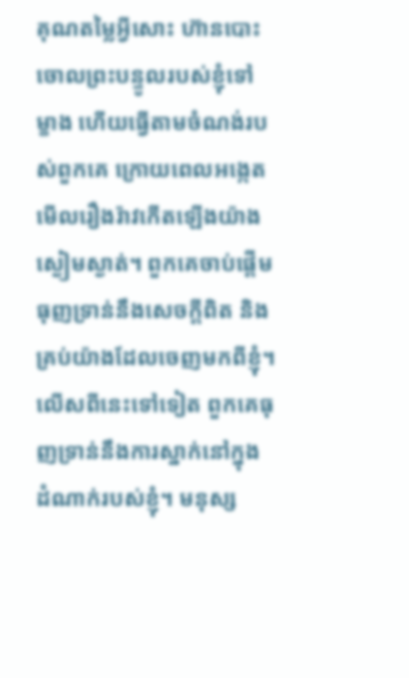គុណតម្លៃអ្វីសោះ ហ៊ានបោះចោលព្រះបន្ទូលរបស់ខ្ញុំទៅម្ខាង ហើយធ្វើតាមចំណង់របស់ពួកគេ ក្រោយពេលអង្កេតមើលរឿងរ៉ាវកើតឡើងយ៉ាងស្ងៀមស្ងាត់។ ពួកគេចាប់ផ្ដើមធុញទ្រាន់នឹងសេចក្ដីពិត និងគ្រប់យ៉ាងដែលចេញមកពីខ្ញុំ។ លើសពីនេះទៅទៀត ពួកគេធុញទ្រាន់នឹងការស្នាក់នៅក្នុងដំណាក់របស់ខ្ញុំ។ មនុស្ស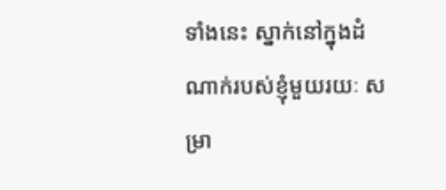ទាំងនេះ ស្នាក់នៅក្នុងដំណាក់របស់ខ្ញុំមួយរយៈ សម្រា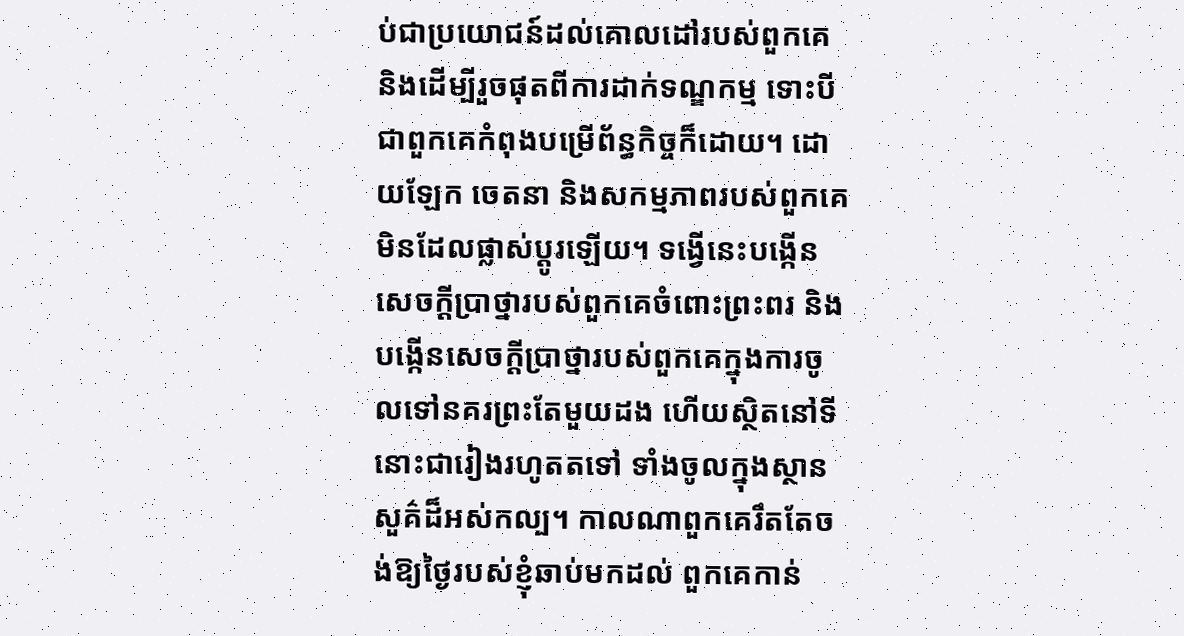ប់ជាប្រយោជន៍ដល់គោលដៅរបស់ពួកគេ និងដើម្បីរួចផុតពីការដាក់ទណ្ឌកម្ម ទោះបីជាពួកគេកំពុងបម្រើព័ន្ធកិច្ចក៏ដោយ។ ដោយឡែក ចេតនា និងសកម្មភាពរបស់ពួកគេ មិនដែលផ្លាស់ប្តូរឡើយ។ ទង្វើនេះបង្កើនសេចក្ដីប្រាថ្នារបស់ពួកគេចំពោះព្រះពរ និងបង្កើនសេចក្ដីប្រាថ្នារបស់ពួកគេក្នុងការចូលទៅនគរព្រះតែមួយដង ហើយស្ថិតនៅទីនោះជារៀងរហូតតទៅ ទាំងចូលក្នុងស្ថានសួគ៌ដ៏អស់កល្ប។ កាលណាពួកគេរឹតតែចង់ឱ្យថ្ងៃរបស់ខ្ញុំឆាប់មកដល់ ពួកគេកាន់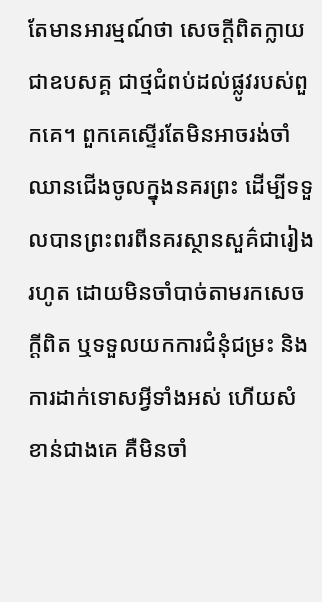តែមានអារម្មណ៍ថា សេចក្ដីពិតក្លាយជាឧបសគ្គ ជាថ្មជំពប់ដល់ផ្លូវរបស់ពួកគេ។ ពួកគេស្ទើរតែមិនអាចរង់ចាំឈានជើងចូលក្នុងនគរព្រះ ដើម្បីទទួលបានព្រះពរពីនគរស្ថានសួគ៌ជារៀងរហូត ដោយមិនចាំបាច់តាមរកសេចក្ដីពិត ឬទទួលយកការជំនុំជម្រះ និងការដាក់ទោសអ្វីទាំងអស់ ហើយសំខាន់ជាងគេ គឺមិនចាំ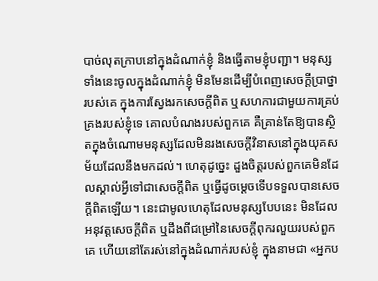បាច់លុតក្រាបនៅក្នុងដំណាក់ខ្ញុំ និងធ្វើតាមខ្ញុំបញ្ជា។ មនុស្សទាំងនេះចូលក្នុងដំណាក់ខ្ញុំ មិនមែនដើម្បីបំពេញសេចក្ដីប្រាថ្នារបស់គេ ក្នុងការស្វែងរកសេចក្ដីពិត ឬសហការជាមួយការគ្រប់គ្រងរបស់ខ្ញុំទេ គោលបំណងរបស់ពួកគេ គឺគ្រាន់តែឱ្យបានស្ថិតក្នុងចំណោមមនុស្សដែលមិនរងសេចក្ដីវិនាសនៅក្នុងយុគសម័យដែលនឹងមកដល់។ ហេតុដូច្នេះ ដួងចិត្តរបស់ពួកគេមិនដែលស្គាល់អ្វីទៅជាសេចក្ដីពិត ឬធ្វើដូចម្ដេចទើបទទួលបានសេចក្ដីពិតឡើយ។ នេះជាមូលហេតុដែលមនុស្សបែបនេះ មិនដែលអនុវត្តសេចក្ដីពិត ឬដឹងពីជម្រៅនៃសេចក្ដីពុករលួយរបស់ពួកគេ ហើយនៅតែរស់នៅក្នុងដំណាក់របស់ខ្ញុំ ក្នុងនាមជា «អ្នកប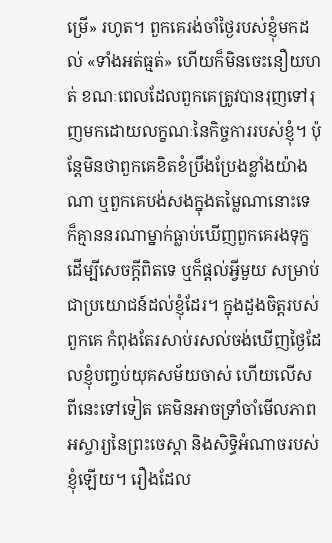ម្រើ» រហូត។ ពួកគេរង់ចាំថ្ងៃរបស់ខ្ញុំមកដល់ «ទាំងអត់ធ្មត់» ហើយក៏មិនចេះនឿយហត់ ខណៈពេលដែលពួកគេត្រូវបានរុញទៅរុញមកដោយលក្ខណៈនៃកិច្ចការរបស់ខ្ញុំ។ ប៉ុន្តែមិនថាពួកគេខិតខំប្រឹងប្រែងខ្លាំងយ៉ាងណា ឬពួកគេបង់សងក្នុងតម្លៃណានោះទេ ក៏គ្មាននរណាម្នាក់ធ្លាប់ឃើញពួកគេរងទុក្ខដើម្បីសេចក្ដីពិតទេ ឬក៏ផ្ដល់អ្វីមួយ សម្រាប់ជាប្រយោជន៍ដល់ខ្ញុំដែរ។ ក្នុងដួងចិត្តរបស់ពួកគេ កំពុងតែរសាប់រសល់ចង់ឃើញថ្ងៃដែលខ្ញុំបញ្ចប់យុគសម័យចាស់ ហើយលើសពីនេះទៅទៀត គេមិនអាចទ្រាំចាំមើលភាពអស្ចារ្យនៃព្រះចេស្ដា និងសិទ្ធិអំណាចរបស់ខ្ញុំឡើយ។ រឿងដែល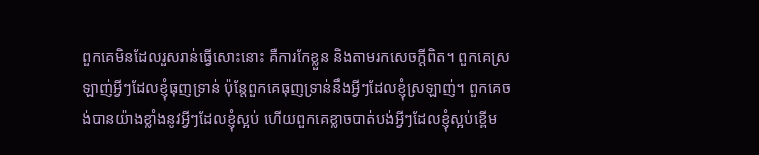ពួកគេមិនដែលរួសរាន់ធ្វើសោះនោះ គឺការកែខ្លួន និងតាមរកសេចក្តីពិត។ ពួកគេស្រឡាញ់អ្វីៗដែលខ្ញុំធុញទ្រាន់ ប៉ុន្តែពួកគេធុញទ្រាន់នឹងអ្វីៗដែលខ្ញុំស្រឡាញ់។ ពួកគេចង់បានយ៉ាងខ្លាំងនូវអ្វីៗដែលខ្ញុំស្អប់ ហើយពួកគេខ្លាចបាត់បង់អ្វីៗដែលខ្ញុំស្អប់ខ្ពើម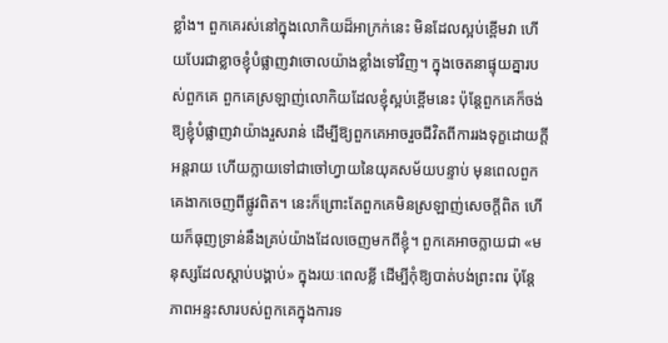ខ្លាំង។ ពួកគេរស់នៅក្នុងលោកិយដ៏អាក្រក់នេះ មិនដែលស្អប់ខ្ពើមវា ហើយបែរជាខ្លាចខ្ញុំបំផ្លាញវាចោលយ៉ាងខ្លាំងទៅវិញ។ ក្នុងចេតនាផ្ទុយគ្នារបស់ពួកគេ ពួកគេស្រឡាញ់លោកិយដែលខ្ញុំស្អប់ខ្ពើមនេះ ប៉ុន្តែពួកគេក៏ចង់ឱ្យខ្ញុំបំផ្លាញវាយ៉ាងរួសរាន់ ដើម្បីឱ្យពួកគេអាចរួចជីវិតពីការរងទុក្ខដោយក្ដីអន្តរាយ ហើយក្លាយទៅជាចៅហ្វាយនៃយុគសម័យបន្ទាប់ មុនពេលពួកគេងាកចេញពីផ្លូវពិត។ នេះក៏ព្រោះតែពួកគេមិនស្រឡាញ់សេចក្ដីពិត ហើយក៏ធុញទ្រាន់នឹងគ្រប់យ៉ាងដែលចេញមកពីខ្ញុំ។ ពួកគេអាចក្លាយជា «មនុស្សដែលស្តាប់បង្គាប់» ក្នុងរយៈពេលខ្លី ដើម្បីកុំឱ្យបាត់បង់ព្រះពរ ប៉ុន្តែភាពអន្ទះសារបស់ពួកគេក្នុងការទ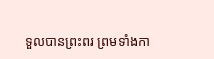ទួលបានព្រះពរ ព្រមទាំងកា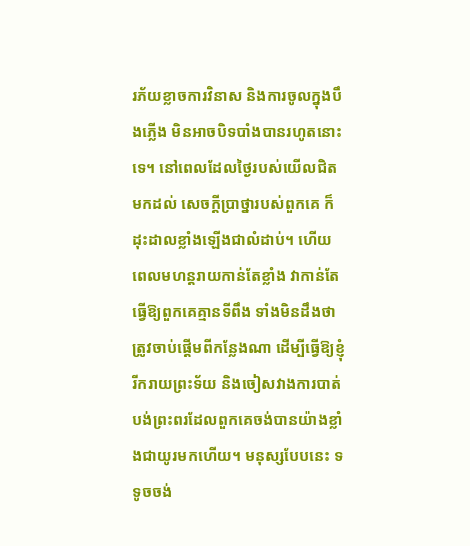រភ័យខ្លាចការវិនាស និងការចូលក្នុងបឹងភ្លើង មិនអាចបិទបាំងបានរហូតនោះទេ។ នៅពេលដែលថ្ងៃរបស់យើលជិតមកដល់ សេចក្ដីប្រាថ្នារបស់ពួកគេ ក៏ដុះដាលខ្លាំងឡើងជាលំដាប់។ ហើយពេលមហន្តរាយកាន់តែខ្លាំង វាកាន់តែធ្វើឱ្យពួកគេគ្មានទីពឹង ទាំងមិនដឹងថា ត្រូវចាប់ផ្ដើមពីកន្លែងណា ដើម្បីធ្វើឱ្យខ្ញុំរីករាយព្រះទ័យ និងចៀសវាងការបាត់បង់ព្រះពរដែលពួកគេចង់បានយ៉ាងខ្លាំងជាយូរមកហើយ។ មនុស្សបែបនេះ ទទូចចង់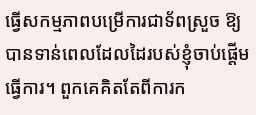ធ្វើសកម្មភាពបម្រើការជាទ័ពស្រួច ឱ្យបានទាន់ពេលដែលដៃរបស់ខ្ញុំចាប់ផ្តើមធ្វើការ។ ពួកគេគិតតែពីការក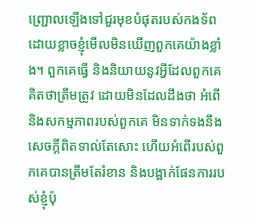ញ្ជ្រោលឡើងទៅជួរមុខបំផុតរបស់កងទ័ព ដោយខ្លាចខ្ញុំមើលមិនឃើញពួកគេយ៉ាងខ្លាំង។ ពួកគេធ្វើ និងនិយាយនូវអ្វីដែលពួកគេគិតថាត្រឹមត្រូវ ដោយមិនដែលដឹងថា អំពើ និងសកម្មភាពរបស់ពួកគេ មិនទាក់ទងនឹងសេចក្ដីពិតទាល់តែសោះ ហើយអំពើរបស់ពួកគេបានត្រឹមតែរំខាន និងបង្អាក់ផែនការរបស់ខ្ញុំប៉ុ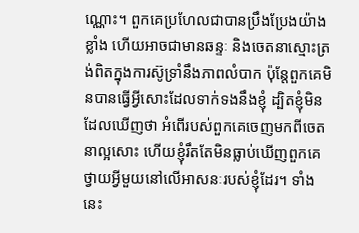ណ្ណោះ។ ពួកគេប្រហែលជាបានប្រឹងប្រែងយ៉ាងខ្លាំង ហើយអាចជាមានឆន្ទៈ និងចេតនាស្មោះត្រង់ពិតក្នុងការស៊ូទ្រាំនឹងភាពលំបាក ប៉ុន្តែពួកគេមិនបានធ្វើអ្វីសោះដែលទាក់ទងនឹងខ្ញុំ ដ្បិតខ្ញុំមិនដែលឃើញថា អំពើរបស់ពួកគេចេញមកពីចេតនាល្អសោះ ហើយខ្ញុំរឹតតែមិនធ្លាប់ឃើញពួកគេថ្វាយអ្វីមួយនៅលើអាសនៈរបស់ខ្ញុំដែរ។ ទាំងនេះ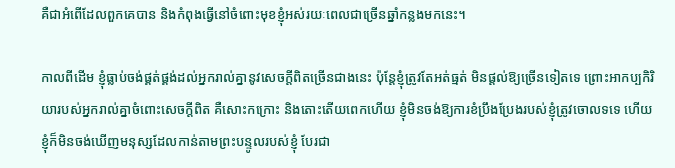គឺជាអំពើដែលពួកគេបាន និងកំពុងធ្វើនៅចំពោះមុខខ្ញុំអស់រយៈពេលជាច្រើនឆ្នាំកន្លងមកនេះ។

កាលពីដើម ខ្ញុំធ្លាប់ចង់ផ្គត់ផ្គង់ដល់អ្នករាល់គ្នានូវសេចក្តីពិតច្រើនជាងនេះ ប៉ុន្តែខ្ញុំត្រូវតែអត់ធ្មត់ មិនផ្ដល់ឱ្យច្រើនទៀតទេ ព្រោះអាកប្បកិរិយារបស់អ្នករាល់គ្នាចំពោះសេចក្តីពិត គឺសោះកក្រោះ និងតោះតើយពេកហើយ ខ្ញុំមិនចង់ឱ្យការខំប្រឹងប្រែងរបស់ខ្ញុំត្រូវចោលទទេ ហើយខ្ញុំក៏មិនចង់ឃើញមនុស្សដែលកាន់តាមព្រះបន្ទូលរបស់ខ្ញុំ បែរជា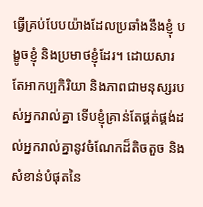ធ្វើគ្រប់បែបយ៉ាងដែលប្រឆាំងនឹងខ្ញុំ បង្ខូចខ្ញុំ និងប្រមាថខ្ញុំដែរ។ ដោយសារតែអាកប្បកិរិយា និងភាពជាមនុស្សរបស់អ្នករាល់គ្នា ទើបខ្ញុំគ្រាន់តែផ្គត់ផ្គង់ដល់អ្នករាល់គ្នានូវចំណែកដ៏តិចតួច និងសំខាន់បំផុតនៃ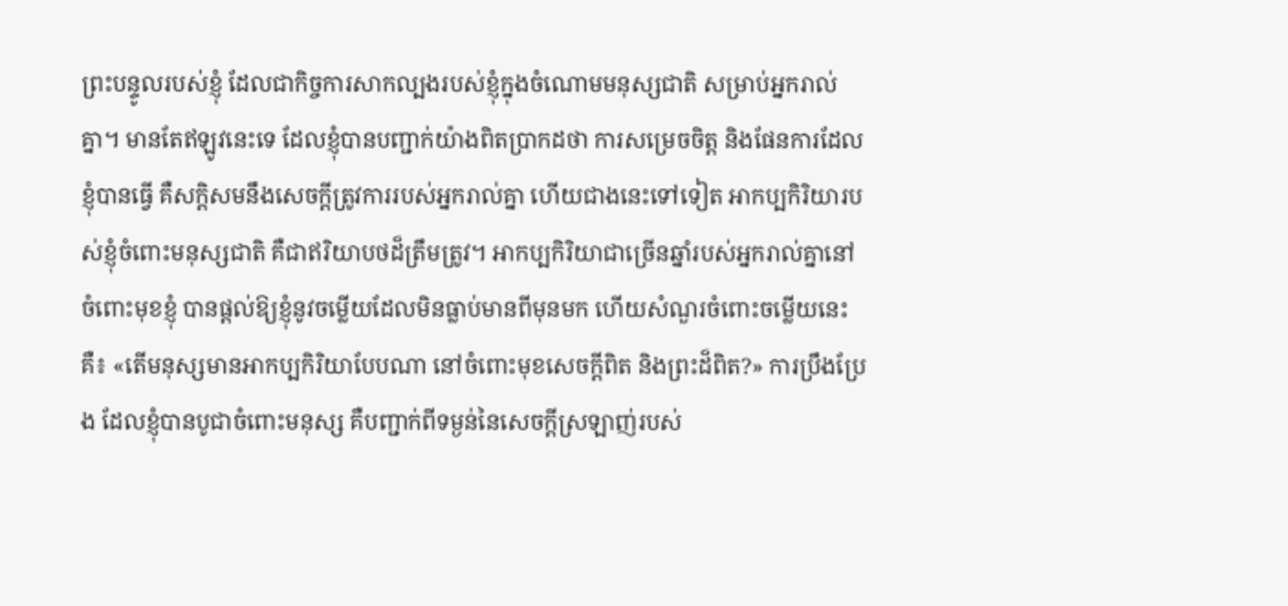ព្រះបន្ទូលរបស់ខ្ញុំ ដែលជាកិច្ចការសាកល្បងរបស់ខ្ញុំក្នុងចំណោមមនុស្សជាតិ សម្រាប់អ្នករាល់គ្នា។ មានតែឥឡូវនេះទេ ដែលខ្ញុំបានបញ្ជាក់យ៉ាងពិតប្រាកដថា ការសម្រេចចិត្ត និងផែនការដែលខ្ញុំបានធ្វើ គឺសក្តិសមនឹងសេចក្តីត្រូវការរបស់អ្នករាល់គ្នា ហើយជាងនេះទៅទៀត អាកប្បកិរិយារបស់ខ្ញុំចំពោះមនុស្សជាតិ គឺជាឥរិយាបថដ៏ត្រឹមត្រូវ។ អាកប្បកិរិយាជាច្រើនឆ្នាំរបស់អ្នករាល់គ្នានៅចំពោះមុខខ្ញុំ បានផ្ដល់ឱ្យខ្ញុំនូវចម្លើយដែលមិនធ្លាប់មានពីមុនមក ហើយសំណួរចំពោះចម្លើយនេះគឺ៖ «តើមនុស្សមានអាកប្បកិរិយាបែបណា នៅចំពោះមុខសេចក្តីពិត និងព្រះដ៏ពិត?» ការប្រឹងប្រែង ដែលខ្ញុំបានបូជាចំពោះមនុស្ស គឺបញ្ជាក់ពីទម្ងន់នៃសេចក្តីស្រឡាញ់របស់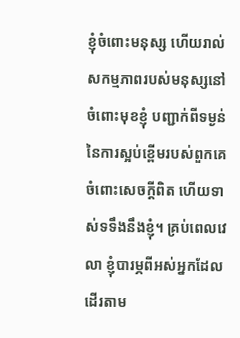ខ្ញុំចំពោះមនុស្ស ហើយរាល់សកម្មភាពរបស់មនុស្សនៅចំពោះមុខខ្ញុំ បញ្ជាក់ពីទម្ងន់ នៃការស្អប់ខ្ពើមរបស់ពួកគេចំពោះសេចក្តីពិត ហើយទាស់ទទឹងនឹងខ្ញុំ។ គ្រប់ពេលវេលា ខ្ញុំបារម្ភពីអស់អ្នកដែលដើរតាម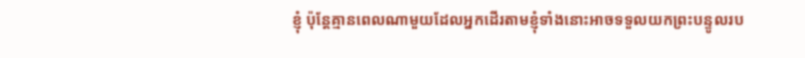ខ្ញុំ ប៉ុន្តែគ្មានពេលណាមួយដែលអ្នកដើរតាមខ្ញុំទាំងនោះអាចទទួលយកព្រះបន្ទូលរប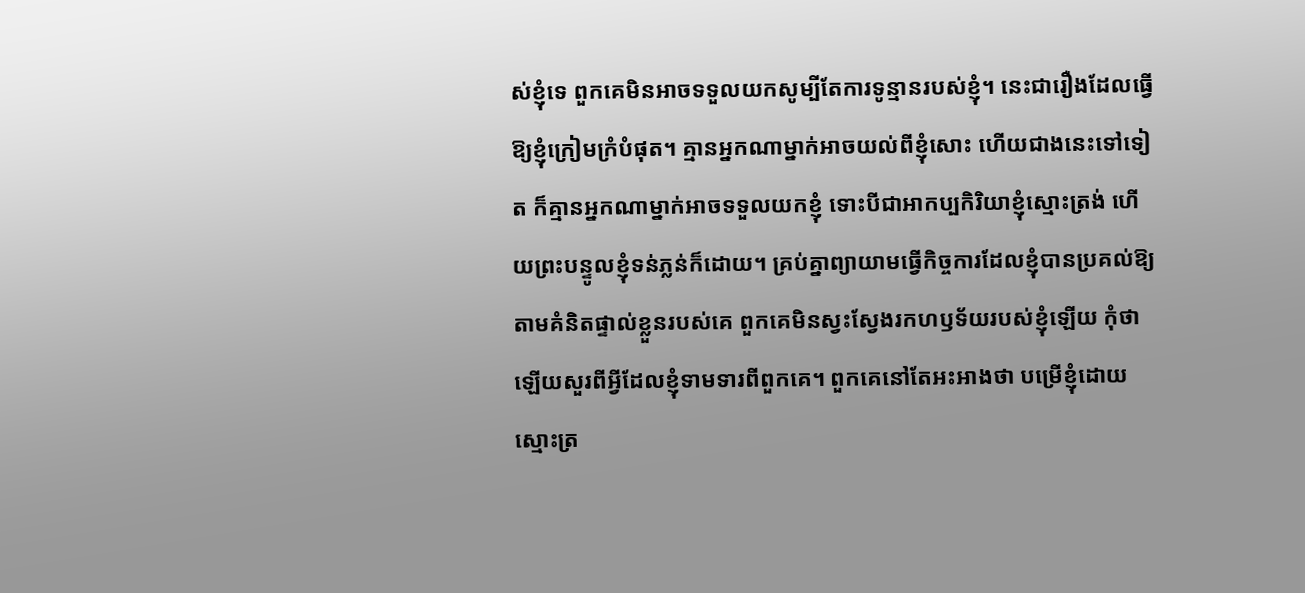ស់ខ្ញុំទេ ពួកគេមិនអាចទទួលយកសូម្បីតែការទូន្មានរបស់ខ្ញុំ។ នេះជារឿងដែលធ្វើឱ្យខ្ញុំក្រៀមក្រំបំផុត។ គ្មានអ្នកណាម្នាក់អាចយល់ពីខ្ញុំសោះ ហើយជាងនេះទៅទៀត ក៏គ្មានអ្នកណាម្នាក់អាចទទួលយកខ្ញុំ ទោះបីជាអាកប្បកិរិយាខ្ញុំស្មោះត្រង់ ហើយព្រះបន្ទូលខ្ញុំទន់ភ្លន់ក៏ដោយ។ គ្រប់គ្នាព្យាយាមធ្វើកិច្ចការដែលខ្ញុំបានប្រគល់ឱ្យ តាមគំនិតផ្ទាល់ខ្លួនរបស់គេ ពួកគេមិនស្វះស្វែងរកហឫទ័យរបស់ខ្ញុំឡើយ កុំថាឡើយសួរពីអ្វីដែលខ្ញុំទាមទារពីពួកគេ។ ពួកគេនៅតែអះអាងថា បម្រើខ្ញុំដោយស្មោះត្រ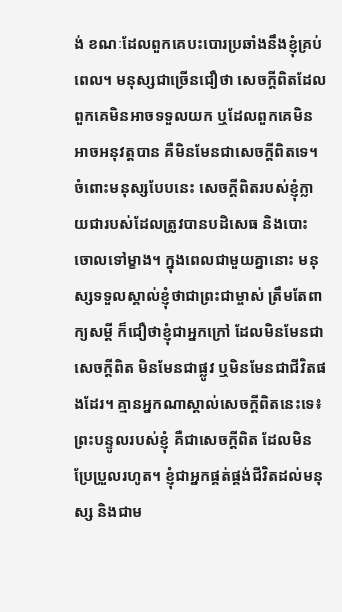ង់ ខណៈដែលពួកគេបះបោរប្រឆាំងនឹងខ្ញុំគ្រប់ពេល។ មនុស្សជាច្រើនជឿថា សេចក្តីពិតដែលពួកគេមិនអាចទទួលយក ឬដែលពួកគេមិនអាចអនុវត្តបាន គឺមិនមែនជាសេចក្តីពិតទេ។ ចំពោះមនុស្សបែបនេះ សេចក្តីពិតរបស់ខ្ញុំក្លាយជារបស់ដែលត្រូវបានបដិសេធ និងបោះចោលទៅម្ខាង។ ក្នុងពេលជាមួយគ្នានោះ មនុស្សទទួលស្គាល់ខ្ញុំថាជាព្រះជាម្ចាស់ ត្រឹមតែពាក្យសម្ដី ក៏ជឿថាខ្ញុំជាអ្នកក្រៅ ដែលមិនមែនជាសេចក្តីពិត មិនមែនជាផ្លូវ ឬមិនមែនជាជីវិតផងដែរ។ គ្មានអ្នកណាស្គាល់សេចក្តីពិតនេះទេ៖ ព្រះបន្ទូលរបស់ខ្ញុំ គឺជាសេចក្តីពិត ដែលមិនប្រែប្រួលរហូត។ ខ្ញុំជាអ្នកផ្គត់ផ្គង់ជីវិតដល់មនុស្ស និងជាម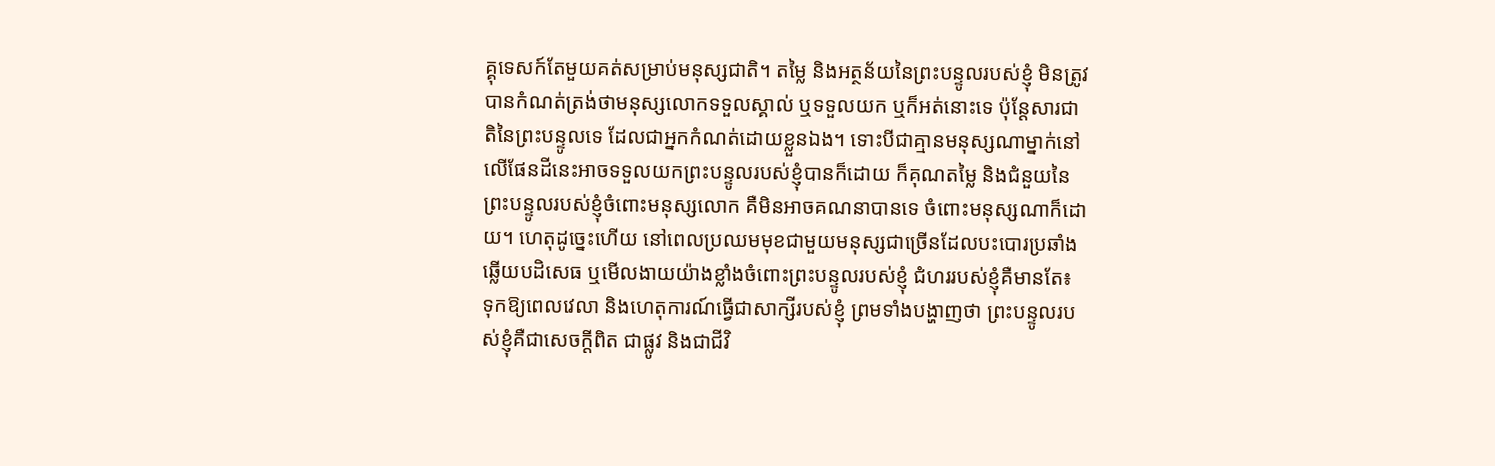គ្គុទេសក៍តែមួយគត់សម្រាប់មនុស្សជាតិ។ តម្លៃ និងអត្ថន័យនៃព្រះបន្ទូលរបស់ខ្ញុំ មិនត្រូវបានកំណត់ត្រង់ថាមនុស្សលោកទទួលស្គាល់ ឬទទួលយក ឬក៏អត់នោះទេ ប៉ុន្តែសារជាតិនៃព្រះបន្ទូលទេ ដែលជាអ្នកកំណត់ដោយខ្លួនឯង។ ទោះបីជាគ្មានមនុស្សណាម្នាក់នៅលើផែនដីនេះអាចទទួលយកព្រះបន្ទូលរបស់ខ្ញុំបានក៏ដោយ ក៏គុណតម្លៃ និងជំនួយនៃព្រះបន្ទូលរបស់ខ្ញុំចំពោះមនុស្សលោក គឺមិនអាចគណនាបានទេ ចំពោះមនុស្សណាក៏ដោយ។ ហេតុដូច្នេះហើយ នៅពេលប្រឈមមុខជាមួយមនុស្សជាច្រើនដែលបះបោរប្រឆាំង ឆ្លើយបដិសេធ ឬមើលងាយយ៉ាងខ្លាំងចំពោះព្រះបន្ទូលរបស់ខ្ញុំ ជំហររបស់ខ្ញុំគឺមានតែ៖ ទុកឱ្យពេលវេលា និងហេតុការណ៍ធ្វើជាសាក្សីរបស់ខ្ញុំ ព្រមទាំងបង្ហាញថា ព្រះបន្ទូលរបស់ខ្ញុំគឺជាសេចក្តីពិត ជាផ្លូវ និងជាជីវិ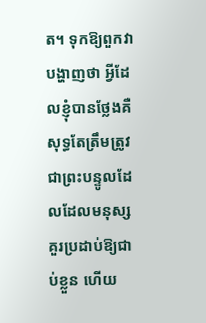ត។ ទុកឱ្យពួកវាបង្ហាញថា អ្វីដែលខ្ញុំបានថ្លែងគឺសុទ្ធតែត្រឹមត្រូវ ជាព្រះបន្ទូលដែលដែលមនុស្សគួរប្រដាប់ឱ្យជាប់ខ្លួន ហើយ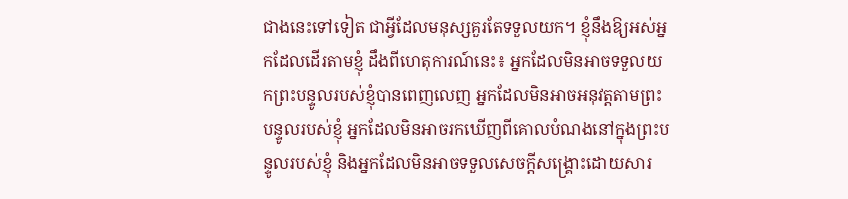ជាងនេះទៅទៀត ជាអ្វីដែលមនុស្សគួរតែទទួលយក។ ខ្ញុំនឹងឱ្យអស់អ្នកដែលដើរតាមខ្ញុំ ដឹងពីហេតុការណ៍នេះ៖ អ្នកដែលមិនអាចទទួលយកព្រះបន្ទូលរបស់ខ្ញុំបានពេញលេញ អ្នកដែលមិនអាចអនុវត្តតាមព្រះបន្ទូលរបស់ខ្ញុំ អ្នកដែលមិនអាចរកឃើញពីគោលបំណងនៅក្នុងព្រះបន្ទូលរបស់ខ្ញុំ និងអ្នកដែលមិនអាចទទួលសេចក្ដីសង្គ្រោះដោយសារ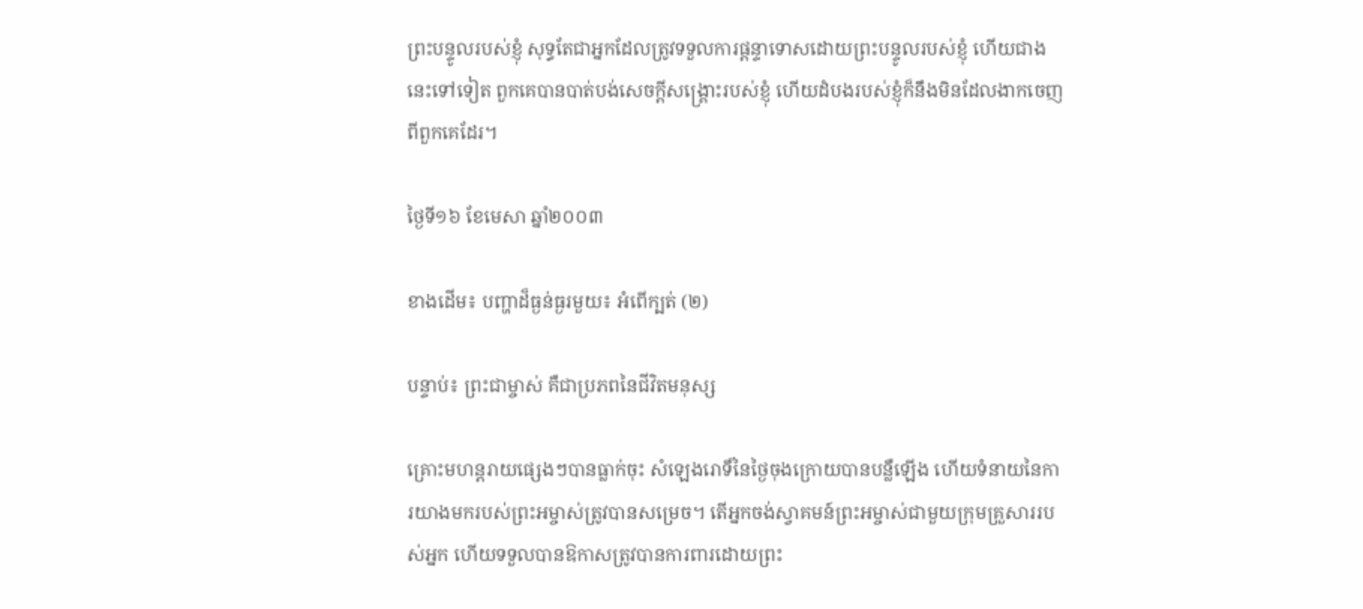ព្រះបន្ទូលរបស់ខ្ញុំ សុទ្ធតែជាអ្នកដែលត្រូវទទួលការផ្ដន្ទាទោសដោយព្រះបន្ទូលរបស់ខ្ញុំ ហើយជាងនេះទៅទៀត ពួកគេបានបាត់បង់សេចក្ដីសង្គ្រោះរបស់ខ្ញុំ ហើយដំបងរបស់ខ្ញុំក៏នឹងមិនដែលងាកចេញពីពួកគេដែរ។

ថ្ងៃទី១៦ ខែមេសា ឆ្នាំ២០០៣

ខាងដើម៖ បញ្ហាដ៏ធ្ងន់ធ្ងរមួយ៖ អំពើក្បត់ (២)

បន្ទាប់៖ ព្រះជាម្ចាស់ គឺជាប្រភពនៃជីវិតមនុស្ស

គ្រោះមហន្តរាយផ្សេងៗបានធ្លាក់ចុះ សំឡេងរោទិ៍នៃថ្ងៃចុងក្រោយបានបន្លឺឡើង ហើយទំនាយនៃការយាងមករបស់ព្រះអម្ចាស់ត្រូវបានសម្រេច។ តើអ្នកចង់ស្វាគមន៍ព្រះអម្ចាស់ជាមួយក្រុមគ្រួសាររបស់អ្នក ហើយទទួលបានឱកាសត្រូវបានការពារដោយព្រះ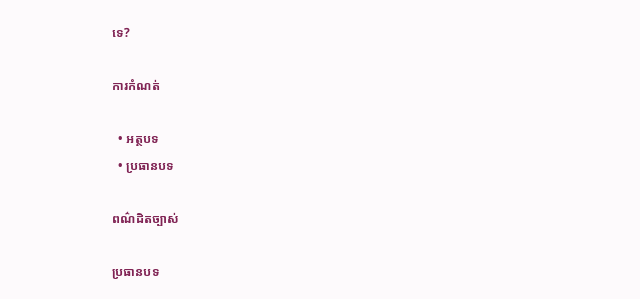ទេ?

ការកំណត់

  • អត្ថបទ
  • ប្រធានបទ

ពណ៌ដិតច្បាស់

ប្រធានបទ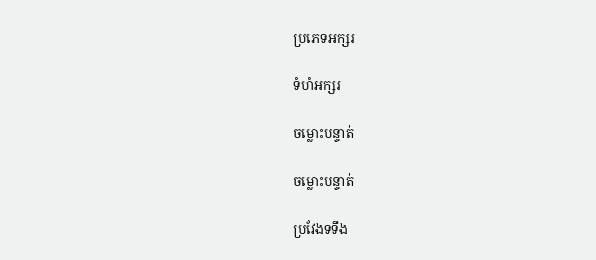ប្រភេទអក្សរ

ទំហំអក្សរ

ចម្លោះបន្ទាត់

ចម្លោះបន្ទាត់

ប្រវែងទទឹង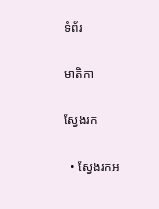ទំព័រ

មាតិកា

ស្វែងរក

  • ស្វែងរកអ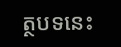ត្ថបទនេះ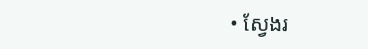• ស្វែងរ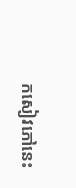កសៀវភៅនេះ